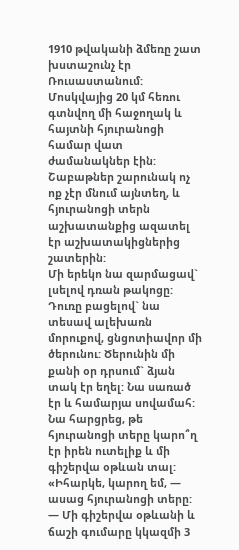1910 թվականի ձմեռը շատ խստաշունչ էր Ռուսաստանում: Մոսկվայից 20 կմ հեռու գտնվող մի հաջողակ և հայտնի հյուրանոցի համար վատ ժամանակներ էին: Շաբաթներ շարունակ ոչ ոք չէր մնում այնտեղ, և հյուրանոցի տերն աշխատանքից ազատել էր աշխատակիցներից շատերին:
Մի երեկո նա զարմացավ` լսելով դռան թակոցը: Դուռը բացելով` նա տեսավ ալեխառն մորուքով, ցնցոտիավոր մի ծերունու: Ծերունին մի քանի օր դրսում` ձյան տակ էր եղել: Նա սառած էր և համարյա սովամահ: Նա հարցրեց, թե հյուրանոցի տերը կարո՞ղ էր իրեն ուտելիք և մի գիշերվա օթևան տալ:
«Իհարկե, կարող եմ, — ասաց հյուրանոցի տերը: — Մի գիշերվա օթևանի և ճաշի գումարը կկազմի 3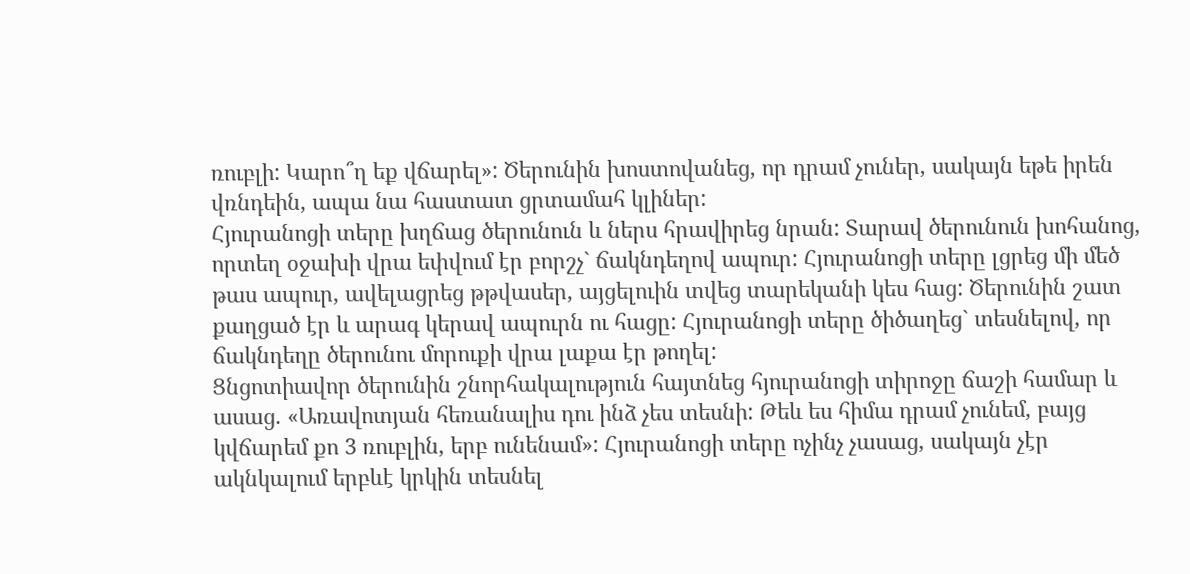ռուբլի: Կարո՞ղ եք վճարել»: Ծերունին խոստովանեց, որ դրամ չուներ, սակայն եթե իրեն վռնդեին, ապա նա հաստատ ցրտամահ կլիներ:
Հյուրանոցի տերը խղճաց ծերունուն և ներս հրավիրեց նրան: Տարավ ծերունուն խոհանոց, որտեղ օջախի վրա եփվում էր բորշչ` ճակնդեղով ապուր: Հյուրանոցի տերը լցրեց մի մեծ թաս ապուր, ավելացրեց թթվասեր, այցելուին տվեց տարեկանի կես հաց: Ծերունին շատ քաղցած էր և արագ կերավ ապուրն ու հացը: Հյուրանոցի տերը ծիծաղեց` տեսնելով, որ ճակնդեղը ծերունու մորուքի վրա լաքա էր թողել:
Ցնցոտիավոր ծերունին շնորհակալություն հայտնեց հյուրանոցի տիրոջը ճաշի համար և ասաց. «Առավոտյան հեռանալիս դու ինձ չես տեսնի: Թեև ես հիմա դրամ չունեմ, բայց կվճարեմ քո 3 ռուբլին, երբ ունենամ»: Հյուրանոցի տերը ոչինչ չասաց, սակայն չէր ակնկալում երբևէ կրկին տեսնել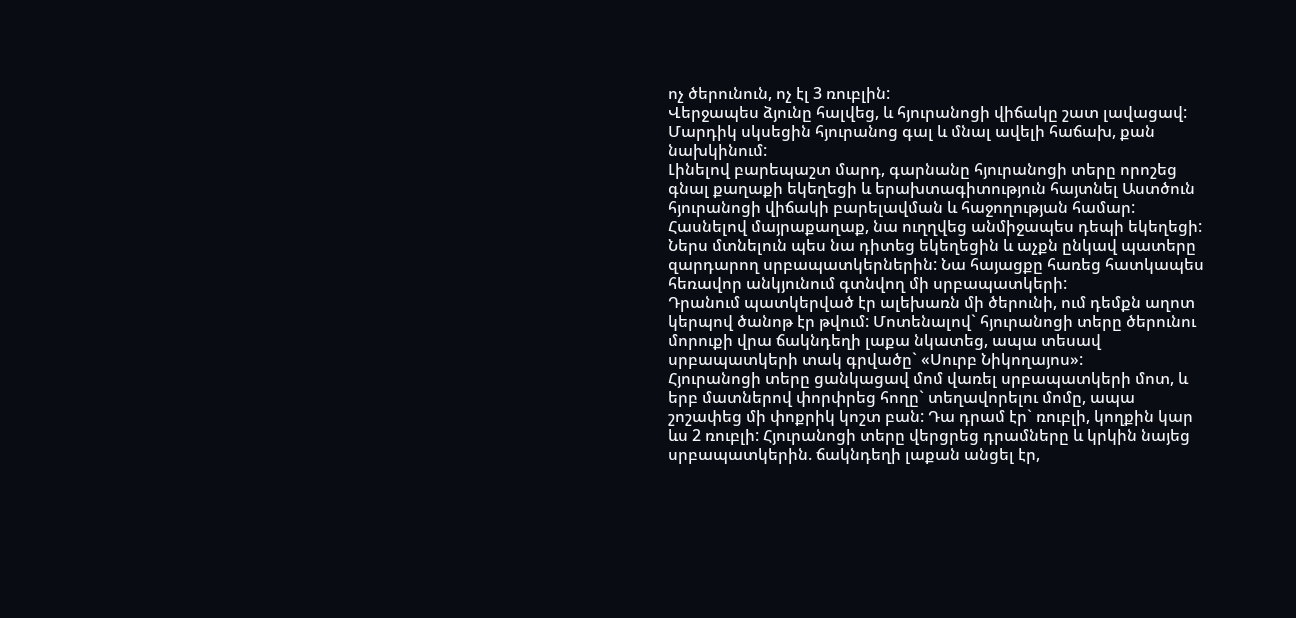ոչ ծերունուն, ոչ էլ 3 ռուբլին:
Վերջապես ձյունը հալվեց, և հյուրանոցի վիճակը շատ լավացավ: Մարդիկ սկսեցին հյուրանոց գալ և մնալ ավելի հաճախ, քան նախկինում:
Լինելով բարեպաշտ մարդ, գարնանը հյուրանոցի տերը որոշեց գնալ քաղաքի եկեղեցի և երախտագիտություն հայտնել Աստծուն հյուրանոցի վիճակի բարելավման և հաջողության համար: Հասնելով մայրաքաղաք, նա ուղղվեց անմիջապես դեպի եկեղեցի: Ներս մտնելուն պես նա դիտեց եկեղեցին և աչքն ընկավ պատերը զարդարող սրբապատկերներին: Նա հայացքը հառեց հատկապես հեռավոր անկյունում գտնվող մի սրբապատկերի:
Դրանում պատկերված էր ալեխառն մի ծերունի, ում դեմքն աղոտ կերպով ծանոթ էր թվում: Մոտենալով` հյուրանոցի տերը ծերունու մորուքի վրա ճակնդեղի լաքա նկատեց, ապա տեսավ սրբապատկերի տակ գրվածը` «Սուրբ Նիկողայոս»:
Հյուրանոցի տերը ցանկացավ մոմ վառել սրբապատկերի մոտ, և երբ մատներով փորփրեց հողը` տեղավորելու մոմը, ապա շոշափեց մի փոքրիկ կոշտ բան: Դա դրամ էր` ռուբլի, կողքին կար ևս 2 ռուբլի: Հյուրանոցի տերը վերցրեց դրամները և կրկին նայեց սրբապատկերին. ճակնդեղի լաքան անցել էր,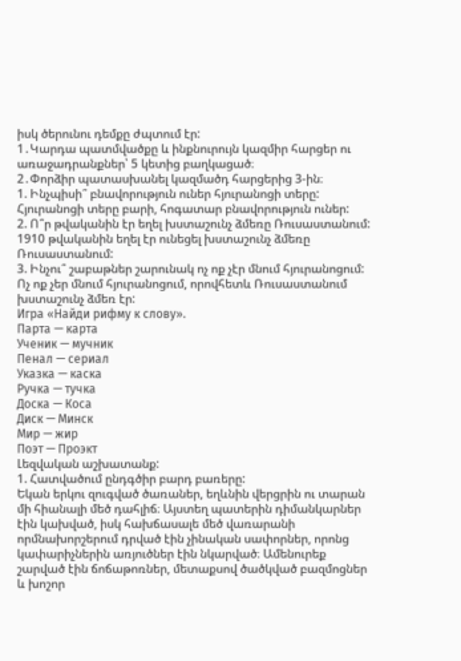իսկ ծերունու դեմքը ժպտում էր:
1․Կարդա պատմվածքը և ինքնուրույն կազմիր հարցեր ու առաջադրանքներ՝ 5 կետից բաղկացած։
2․Փորձիր պատասխանել կազմածդ հարցերից 3-ին։
1. Ինչպիսի՞ բնավորություն ուներ հյուրանոցի տերը:
Հյուրանոցի տերը բարի, հոգատար բնավորություն ուներ:
2. Ո՞ր թվականին էր եղել խստաշունչ ձմեռը Ռուսաստանում:
1910 թվականին եղել էր ունեցել խստաշունչ ձմեռը Ռուսաստանում:
3. Ինչու՞ շաբաթներ շարունակ ոչ ոք չէր մնում հյուրանոցում:
Ոչ ոք չեր մնում հյուրանոցում, որովհետև Ռուսաստանում խստաշունչ ձմեռ էր:
Игра «Найди рифму к слову».
Парта — карта
Ученик — мучник
Пенал — сериал
Указка — каска
Ручка — тучка
Доска — Коса
Диск — Минск
Мир — жир
Поэт — Проэкт
Լեզվական աշխատանք:
1. Հատվածում ընդգծիր բարդ բառերը:
Եկան երկու զուգված ծառաներ, եղևնին վերցրին ու տարան մի հիանալի մեծ դահլիճ։ Այստեղ պատերին դիմանկարներ էին կախված, իսկ հախճասալե մեծ վառարանի որմնախորշերում դրված էին չինական սափորներ, որոնց կափարիչներին առյուծներ էին նկարված։ Ամենուրեք շարված էին ճոճաթոռներ, մետաքսով ծածկված բազմոցներ և խոշոր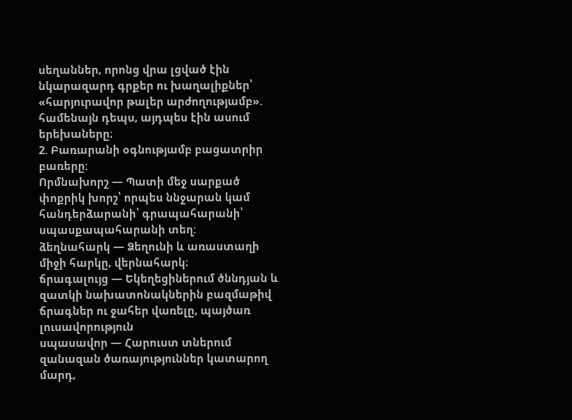սեղաններ, որոնց վրա լցված էին նկարազարդ գրքեր ու խաղալիքներ՝ «հարյուրավոր թալեր արժողությամբ». համենայն դեպս, այդպես էին ասում երեխաները։
2. Բառարանի օգնությամբ բացատրիր բառերը:
Որմնախորշ — Պատի մեջ սարքած փոքրիկ խորշ՝ որպես ննջարան կամ հանդերձարանի՝ գրապահարանի՝ սպասքապահարանի տեղ:
ձեղնահարկ — Ձեղունի և առաստաղի միջի հարկը, վերնահարկ։
ճրագալույց — Եկեղեցիներում ծննդյան և զատկի նախատոնակներին բազմաթիվ ճրագներ ու ջահեր վառելը, պայծառ լուսավորություն
սպասավոր — Հարուստ տներում զանազան ծառայություններ կատարող մարդ,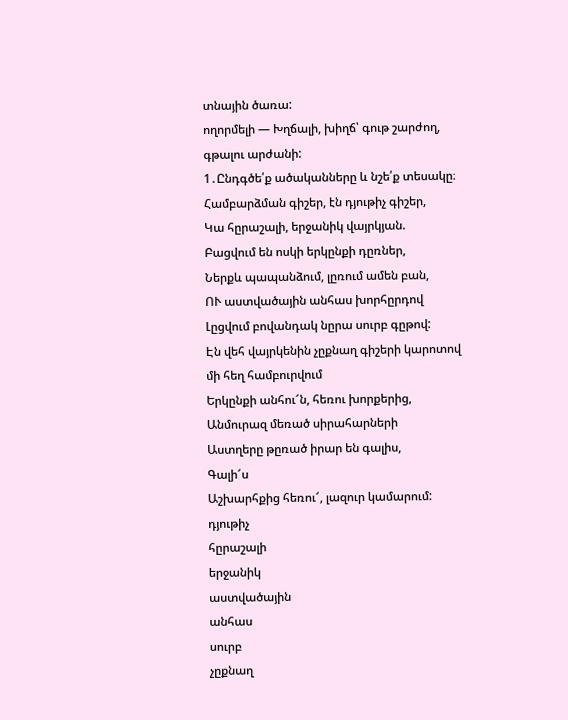տնային ծառա:
ողորմելի — Խղճալի, խիղճ՝ գութ շարժող, գթալու արժանի:
1․Ընդգծե՛ք ածականները և նշե՛ք տեսակը։
Համբարձման գիշեր, էն դյութիչ գիշեր,
Կա հըրաշալի, երջանիկ վայրկյան.
Բացվում են ոսկի երկընքի դըռներ,
Ներքև պապանձում, լըռում ամեն բան,
ՈՒ աստվածային անհաս խորհըրդով
Լըցվում բովանդակ նըրա սուրբ գըթով:
Էն վեհ վայրկենին չըքնաղ գիշերի կարոտով մի հեղ համբուրվում
Երկընքի անհու՜ն, հեռու խորքերից,
Անմուրազ մեռած սիրահարների
Աստղերը թըռած իրար են գալիս,
Գալի՜ս
Աշխարհքից հեռու՜, լազուր կամարում:
դյութիչ
հըրաշալի
երջանիկ
աստվածային
անհաս
սուրբ
չըքնաղ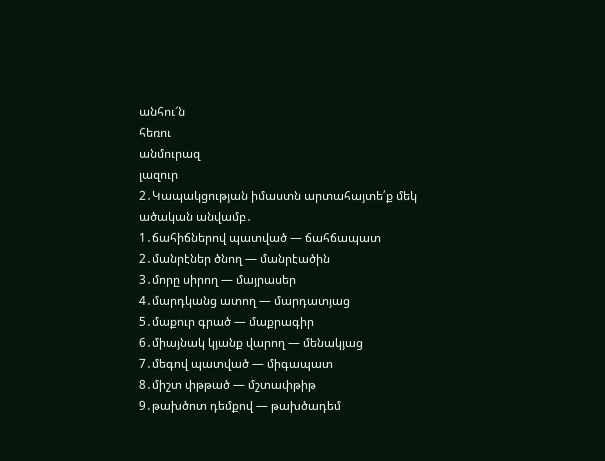անհու՜ն
հեռու
անմուրազ
լազուր
2․Կապակցության իմաստն արտահայտե՛ք մեկ ածական անվամբ․
1․ճահիճներով պատված — ճահճապատ
2․մանրէներ ծնող — մանրէածին
3․մորը սիրող — մայրասեր
4․մարդկանց ատող — մարդատյաց
5․մաքուր գրած — մաքրագիր
6․միայնակ կյանք վարող — մենակյաց
7․մեգով պատված — միգապատ
8․միշտ փթթած — մշտափթիթ
9․թախծոտ դեմքով — թախծադեմ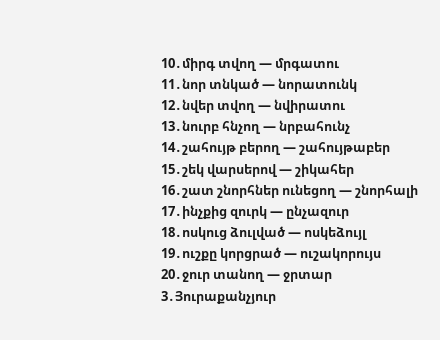10․միրգ տվող — մրգատու
11․նոր տնկած — նորատունկ
12․նվեր տվող — նվիրատու
13․նուրբ հնչող — նրբահունչ
14․շահույթ բերող — շահույթաբեր
15․շեկ վարսերով — շիկահեր
16․շատ շնորհներ ունեցող — շնորհալի
17․ինչքից զուրկ — ընչազուր
18․ոսկուց ձուլված — ոսկեձույլ
19․ուշքը կորցրած — ուշակորույս
20․ջուր տանող — ջրտար
3․Յուրաքանչյուր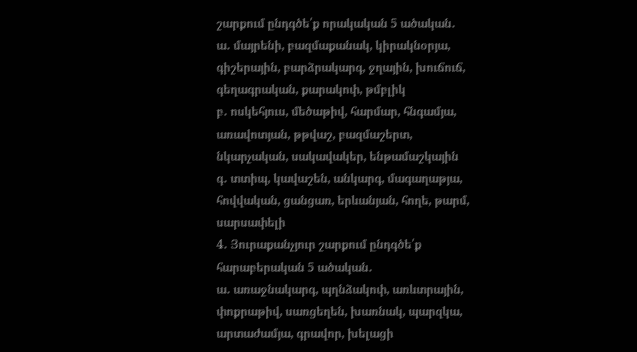շարքում ընդգծե՛ք որակական 5 ածական․
ա․ մայրենի, բազմաքանակ, կիրակնօրյա, գիշերային, բարձրակարգ, ջղային, խուճուճ, գեղագրական, քարակոփ, թմբլիկ
բ․ ոսկեհյուս, մեծաթիվ, հարմար, հնգամյա, առավոտյան, թթվաշ, բազմաշերտ, նկարչական, սակավակեր, ենթամաշկային
գ․ տտիպ, կավաշեն, անկարգ, մագաղաթյա, հովվական, ցանցառ, երևանյան, հողե, թարմ, սարսափելի
4․ Յուրաքանչյուր շարքում ընդգծե՛ք հարաբերական 5 ածական․
ա․ առաջնակարգ, պղնձակոփ, առևտրային, փոքրաթիվ, սառցեղեն, խառնակ, պարզկա, արտաժամյա, գրավոր, խելացի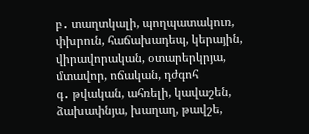բ․ տաղտկալի, պողպատակուռ, փխրուն, հաճախադեպ, կերային, վիրավորական, օտարերկրյա, մտավոր, ոճական, դժգոհ
գ․ թվական, ահռելի, կավաշեն, ձախափնյա, խաղաղ, թավշե,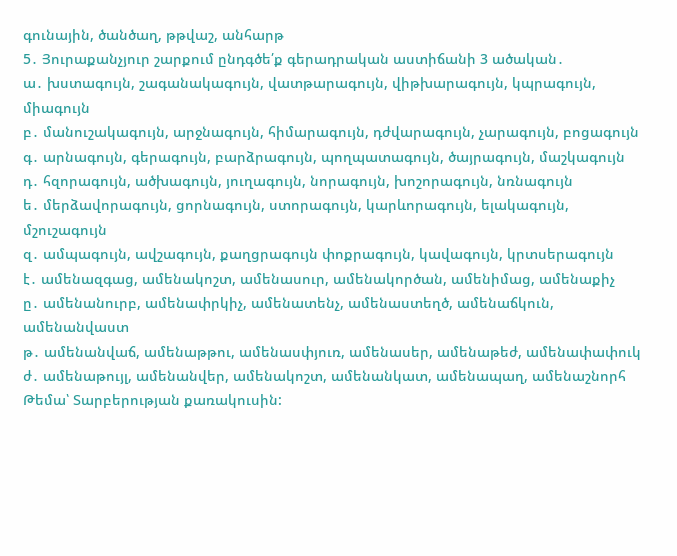գունային, ծանծաղ, թթվաշ, անհարթ
5․ Յուրաքանչյուր շարքում ընդգծե՛ք գերադրական աստիճանի 3 ածական․
ա․ խստագույն, շագանակագույն, վատթարագույն, վիթխարագույն, կպրագույն, միագույն
բ․ մանուշակագույն, արջնագույն, հիմարագույն, դժվարագույն, չարագույն, բոցագույն
գ․ արնագույն, գերագույն, բարձրագույն, պողպատագույն, ծայրագույն, մաշկագույն
դ․ հզորագույն, ածխագույն, յուղագույն, նորագույն, խոշորագույն, նռնագույն
ե․ մերձավորագույն, ցորնագույն, ստորագույն, կարևորագույն, ելակագույն, մշուշագույն
զ․ ամպագույն, ավշագույն, քաղցրագույն փոքրագույն, կավագույն, կրտսերագույն
է․ ամենազգաց, ամենակոշտ, ամենասուր, ամենակործան, ամենիմաց, ամենաքիչ
ը․ ամենանուրբ, ամենափրկիչ, ամենատենչ, ամենաստեղծ, ամենաճկուն, ամենանվաստ
թ․ ամենանվաճ, ամենաթթու, ամենասփյուռ, ամենասեր, ամենաթեժ, ամենափափուկ
ժ․ ամենաթույլ, ամենանվեր, ամենակոշտ, ամենանկատ, ամենապաղ, ամենաշնորհ
Թեմա՝ Տարբերության քառակուսին: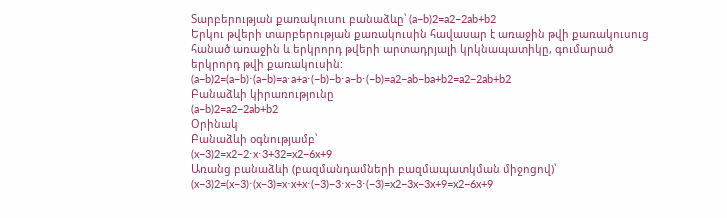Տարբերության քառակուսու բանաձևը՝ (a−b)2=a2−2ab+b2
Երկու թվերի տարբերության քառակուսին հավասար է առաջին թվի քառակուսուց հանած առաջին և երկրորդ թվերի արտադրյալի կրկնապատիկը, գումարած երկրորդ թվի քառակուսին:
(a−b)2=(a−b)⋅(a−b)=a⋅a+a⋅(−b)−b⋅a−b⋅(−b)=a2−ab−ba+b2=a2−2ab+b2
Բանաձևի կիրառությունը
(a−b)2=a2−2ab+b2
Օրինակ
Բանաձևի օգնությամբ՝
(x−3)2=x2−2⋅x⋅3+32=x2−6x+9
Առանց բանաձևի (բազմանդամների բազմապատկման միջոցով)՝
(x−3)2=(x−3)⋅(x−3)=x⋅x+x⋅(−3)−3⋅x−3⋅(−3)=x2−3x−3x+9=x2−6x+9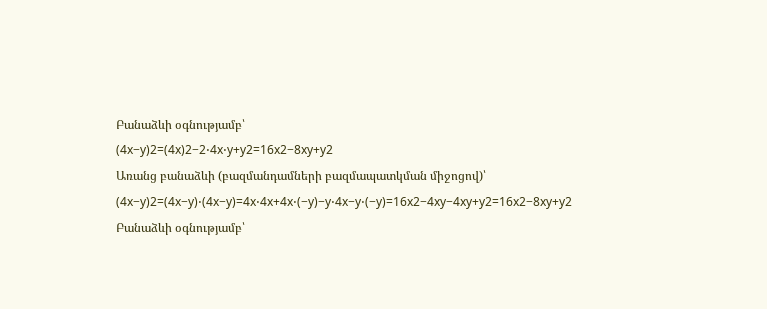Բանաձևի օգնությամբ՝
(4x−y)2=(4x)2−2⋅4x⋅y+y2=16x2−8xy+y2
Առանց բանաձևի (բազմանդամների բազմապատկման միջոցով)՝
(4x−y)2=(4x−y)⋅(4x−y)=4x⋅4x+4x⋅(−y)−y⋅4x−y⋅(−y)=16x2−4xy−4xy+y2=16x2−8xy+y2
Բանաձևի օգնությամբ՝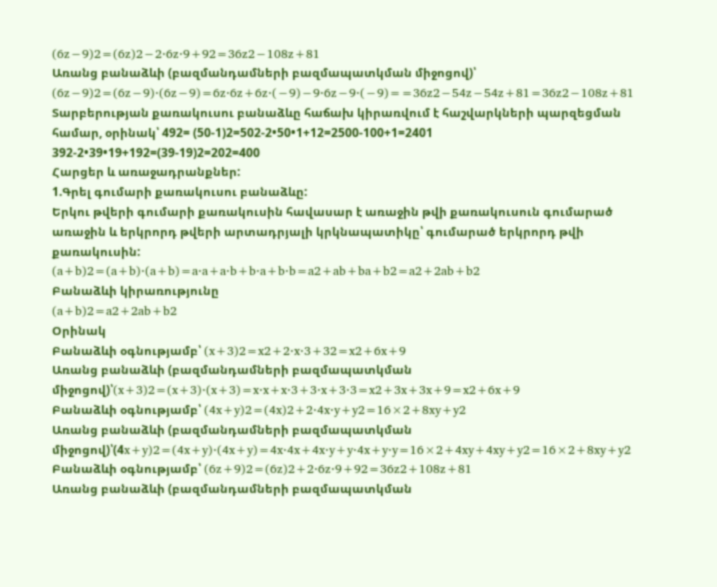(6z−9)2=(6z)2−2⋅6z⋅9+92=36z2−108z+81
Առանց բանաձևի (բազմանդամների բազմապատկման միջոցով)՝
(6z−9)2=(6z−9)⋅(6z−9)=6z⋅6z+6z⋅(−9)−9⋅6z−9⋅(−9)==36z2−54z−54z+81=36z2−108z+81
Տարբերության քառակուսու բանաձևը հաճախ կիրառվում է հաշվարկների պարզեցման համար, օրինակ՝ 492= (50-1)2=502-2•50•1+12=2500-100+1=2401 392-2•39•19+192=(39-19)2=202=400
Հարցեր և առաջադրանքներ:
1.Գրել գումարի քառակուսու բանաձևը:
Երկու թվերի գումարի քառակուսին հավասար է առաջին թվի քառակուսուն գումարած առաջին և երկրորդ թվերի արտադրյալի կրկնապատիկը՝ գումարած երկրորդ թվի քառակուսին:
(a+b)2=(a+b)⋅(a+b)=a⋅a+a⋅b+b⋅a+b⋅b=a2+ab+ba+b2=a2+2ab+b2
Բանաձևի կիրառությունը
(a+b)2=a2+2ab+b2
Օրինակ
Բանաձևի օգնությամբ՝ (x+3)2=x2+2⋅x⋅3+32=x2+6x+9
Առանց բանաձևի (բազմանդամների բազմապատկման միջոցով)՝(x+3)2=(x+3)⋅(x+3)=x⋅x+x⋅3+3⋅x+3⋅3=x2+3x+3x+9=x2+6x+9
Բանաձևի օգնությամբ՝ (4x+y)2=(4x)2+2⋅4x⋅y+y2=16×2+8xy+y2
Առանց բանաձևի (բազմանդամների բազմապատկման միջոցով)՝(4x+y)2=(4x+y)⋅(4x+y)=4x⋅4x+4x⋅y+y⋅4x+y⋅y=16×2+4xy+4xy+y2=16×2+8xy+y2
Բանաձևի օգնությամբ՝ (6z+9)2=(6z)2+2⋅6z⋅9+92=36z2+108z+81
Առանց բանաձևի (բազմանդամների բազմապատկման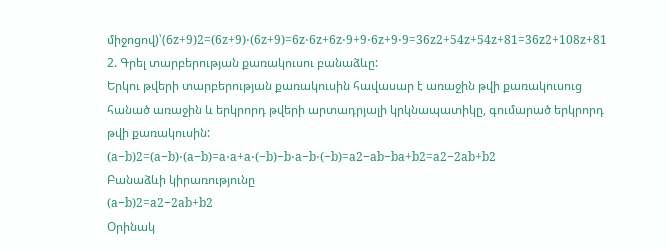միջոցով)՝(6z+9)2=(6z+9)⋅(6z+9)=6z⋅6z+6z⋅9+9⋅6z+9⋅9=36z2+54z+54z+81=36z2+108z+81
2. Գրել տարբերության քառակուսու բանաձևը:
Երկու թվերի տարբերության քառակուսին հավասար է առաջին թվի քառակուսուց հանած առաջին և երկրորդ թվերի արտադրյալի կրկնապատիկը, գումարած երկրորդ թվի քառակուսին:
(a−b)2=(a−b)⋅(a−b)=a⋅a+a⋅(−b)−b⋅a−b⋅(−b)=a2−ab−ba+b2=a2−2ab+b2
Բանաձևի կիրառությունը
(a−b)2=a2−2ab+b2
Օրինակ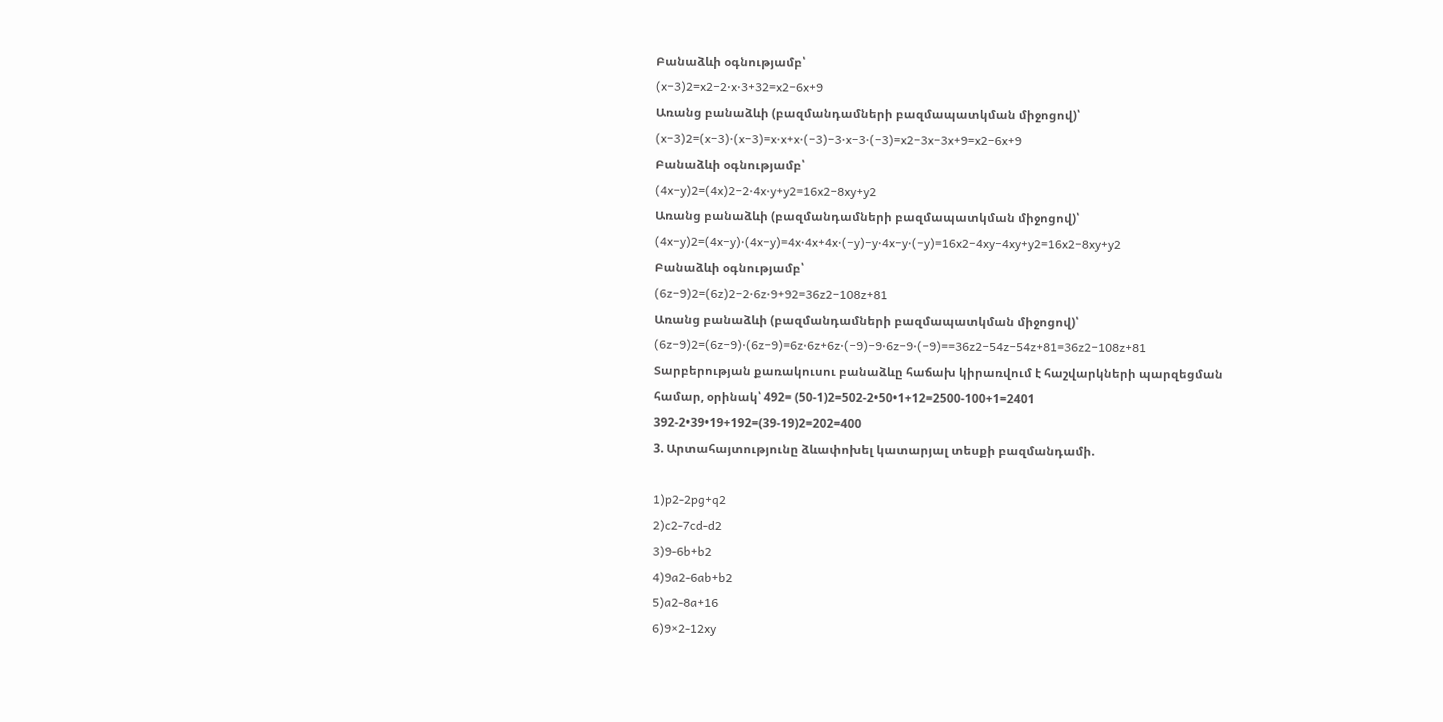Բանաձևի օգնությամբ՝
(x−3)2=x2−2⋅x⋅3+32=x2−6x+9
Առանց բանաձևի (բազմանդամների բազմապատկման միջոցով)՝
(x−3)2=(x−3)⋅(x−3)=x⋅x+x⋅(−3)−3⋅x−3⋅(−3)=x2−3x−3x+9=x2−6x+9
Բանաձևի օգնությամբ՝
(4x−y)2=(4x)2−2⋅4x⋅y+y2=16x2−8xy+y2
Առանց բանաձևի (բազմանդամների բազմապատկման միջոցով)՝
(4x−y)2=(4x−y)⋅(4x−y)=4x⋅4x+4x⋅(−y)−y⋅4x−y⋅(−y)=16x2−4xy−4xy+y2=16x2−8xy+y2
Բանաձևի օգնությամբ՝
(6z−9)2=(6z)2−2⋅6z⋅9+92=36z2−108z+81
Առանց բանաձևի (բազմանդամների բազմապատկման միջոցով)՝
(6z−9)2=(6z−9)⋅(6z−9)=6z⋅6z+6z⋅(−9)−9⋅6z−9⋅(−9)==36z2−54z−54z+81=36z2−108z+81
Տարբերության քառակուսու բանաձևը հաճախ կիրառվում է հաշվարկների պարզեցման համար, օրինակ՝ 492= (50-1)2=502-2•50•1+12=2500-100+1=2401 392-2•39•19+192=(39-19)2=202=400
3. Արտահայտությունը ձևափոխել կատարյալ տեսքի բազմանդամի.

1)p2-2pg+q2
2)c2-7cd-d2
3)9-6b+b2
4)9a2-6ab+b2
5)a2-8a+16
6)9×2-12xy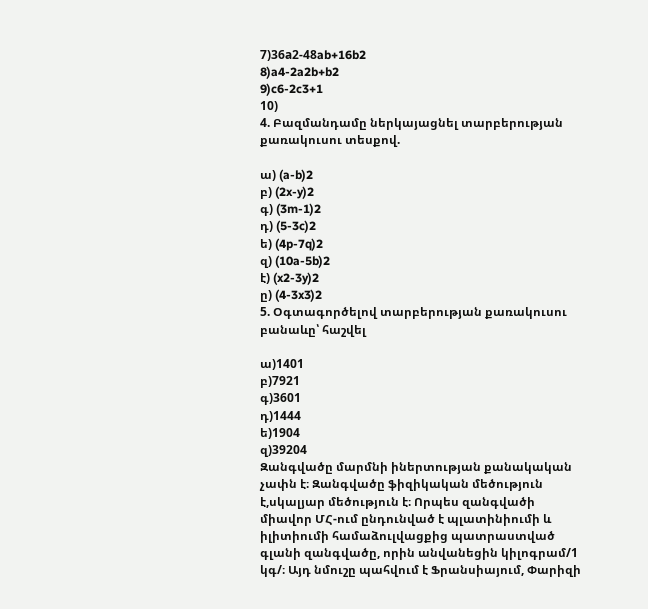7)36а2-48ab+16b2
8)a4-2a2b+b2
9)c6-2c3+1
10)
4. Բազմանդամը ներկայացնել տարբերության քառակուսու տեսքով.

ա) (a-b)2
բ) (2x-y)2
գ) (3m-1)2
դ) (5-3c)2
ե) (4p-7q)2
զ) (10a-5b)2
է) (x2-3y)2
ը) (4-3x3)2
5. Օգտագործելով տարբերության քառակուսու բանաևը՝ հաշվել

ա)1401
բ)7921
գ)3601
դ)1444
ե)1904
զ)39204
Զանգվածը մարմնի իներտության քանակական չափն է։ Զանգվածը ֆիզիկական մեծություն է,սկալյար մեծություն է։ Որպես զանգվածի միավոր ՄՀ-ում ընդունված է պլատինիումի և իլիտիումի համաձուլվացքից պատրաստված գլանի զանգվածը, որին անվանեցին կիլոգրամ/1 կգ/։ Այդ նմուշը պահվում է Ֆրանսիայում, Փարիզի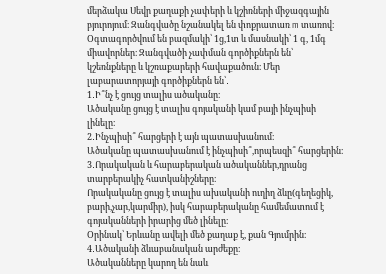մերձակա Սեվր քաղաքի չափերի և կշիռների միջազգային բյուրոյում։ Զանգվածը նշանակել են փոքրատառ m տառով։ Օգտագործվում են բազմակի՝ 1ց,1տ և մասնակի՝ 1 գ, 1մգ միավորներ։ Զանգվածի չափման գործիքներն են՝ կշեռնքները և կշռաքարերի հավաքածուն։ Մեր լաբարատորյայի գործիքներն են՝․
1․Ի՞նչ է ցույց տալիս ածականը։
Ածականը ցույց է տալիս գոյականի կամ բայի ինչպիսի լինելը։
2․Ինչպիսի՞ հարցերի է այն պատասխանում։
Ածականը պատասխանում է ինչպիսի՞,որպեսզի՞ հարցերին։
3․Որակական և հարաբերական ածականներ,դրանց տարբերակիչ հատկանիշները։
Որակականը ցույց է տալիս ախականի ուղիղ ձևը(գեղեցիկ, բարի,չար,կարմիր), իսկ հարաբերականը համեմատում է գոյականների իրարից մեծ լինելը։
Օրինակ՝ Երևանը ավելի մեծ քաղաք է, քան Գյումրին։
4․Ածականի ձևաբանական արժեքը։
Ածականները կարող են նաև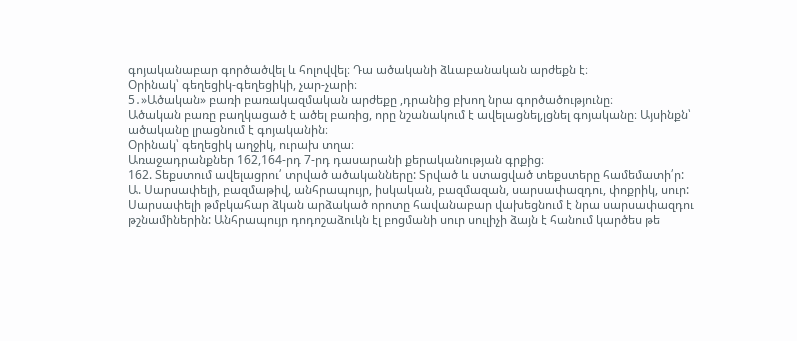գոյականաբար գործածվել և հոլովվել։ Դա ածականի ձևաբանական արժեքն է։
Օրինակ՝ գեղեցիկ-գեղեցիկի, չար-չարի։
5․»Ածական» բառի բառակազմական արժեքը ,դրանից բխող նրա գործածությունը։
Ածական բառը բաղկացած է ածել բառից, որը նշանակում է ավելացնել,լցնել գոյականը։ Այսինքն՝ ածականը լրացնում է գոյականին։
Օրինակ՝ գեղեցիկ աղջիկ, ուրախ տղա։
Առաջադրանքներ 162,164-րդ 7-րդ դասարանի քերականության գրքից։
162. Տեքստում ավելացրու՛ տրված ածականները: Տրված և ստացված տեքստերը համեմատի՛ր:
Ա. Սարսափելի, բազմաթիվ, անհրապույր, իսկական, բազմազան, սարսափազդու, փոքրիկ, սուր:
Սարսափելի թմբկահար ձկան արձակած որոտը հավանաբար վախեցնում է նրա սարսափազդու թշնամիներին: Անհրապույր դոդոշաձուկն էլ բոցմանի սուր սուլիչի ձայն է հանում կարծես թե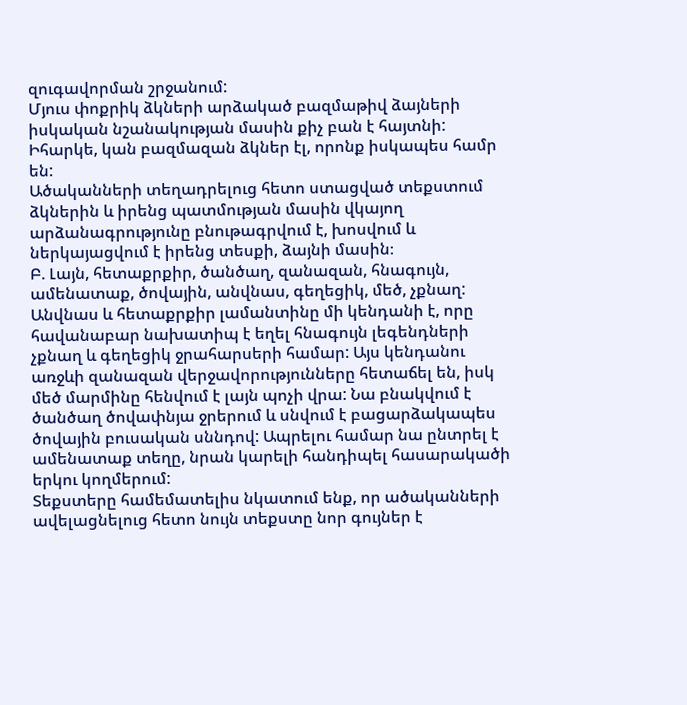զուգավորման շրջանում:
Մյուս փոքրիկ ձկների արձակած բազմաթիվ ձայների իսկական նշանակության մասին քիչ բան է հայտնի: Իհարկե, կան բազմազան ձկներ էլ, որոնք իսկապես համր են:
Ածականների տեղադրելուց հետո ստացված տեքստում ձկներին և իրենց պատմության մասին վկայող արձանագրությունը բնութագրվում է, խոսվում և ներկայացվում է իրենց տեսքի, ձայնի մասին։
Բ. Լայն, հետաքրքիր, ծանծաղ, զանազան, հնագույն, ամենատաք, ծովային, անվնաս, գեղեցիկ, մեծ, չքնաղ:
Անվնաս և հետաքրքիր լամանտինը մի կենդանի է, որը հավանաբար նախատիպ է եղել հնագույն լեգենդների չքնաղ և գեղեցիկ ջրահարսերի համար: Այս կենդանու առջևի զանազան վերջավորությունները հետաճել են, իսկ մեծ մարմինը հենվում է լայն պոչի վրա: Նա բնակվում է ծանծաղ ծովափնյա ջրերում և սնվում է բացարձակապես ծովային բուսական սննդով: Ապրելու համար նա ընտրել է ամենատաք տեղը, նրան կարելի հանդիպել հասարակածի երկու կողմերում:
Տեքստերը համեմատելիս նկատում ենք, որ ածականների ավելացնելուց հետո նույն տեքստը նոր գույներ է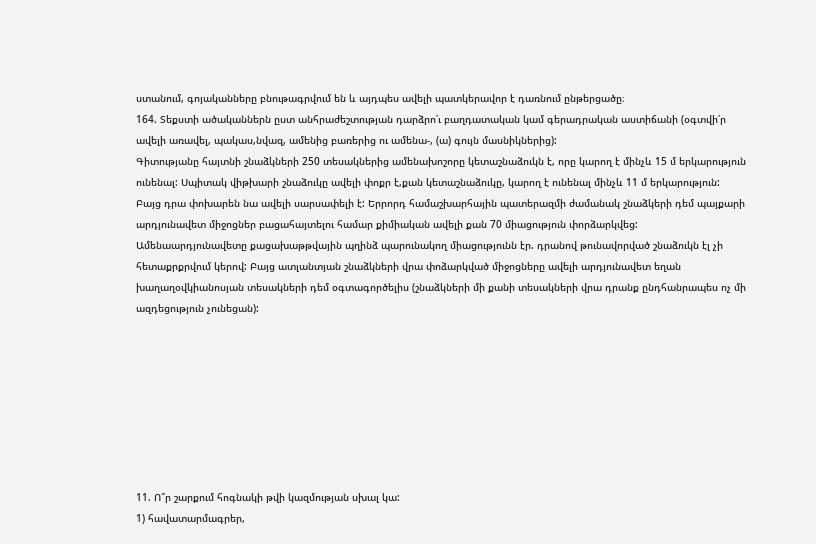ստանում, գոյականները բնութագրվում են և այդպես ավելի պատկերավոր է դառնում ընթերցածը։
164. Տեքստի ածականներն ըստ անհրաժեշտության դարձրո՛ւ բաղդատական կամ գերադրական աստիճանի (օգտվի՛ր ավելի առավել, պակաս,նվազ, ամենից բառերից ու ամենա-, (ա) գույն մասնիկներից):
Գիտությանը հայտնի շնաձկների 250 տեսակներից ամենախոշորը կետաշնաձուկն է, որը կարող է մինչև 15 մ երկարություն ունենալ: Սպիտակ վիթխարի շնաձուկը ավելի փոքր է,քան կետաշնաձուկը, կարող է ունենալ մինչև 11 մ երկարություն: Բայց դրա փոխարեն նա ավելի սարսափելի է: Երրորդ համաշխարհային պատերազմի ժամանակ շնաձկերի դեմ պայքարի արդյունավետ միջոցներ բացահայտելու համար քիմիական ավելի քան 70 միացություն փորձարկվեց: Ամենաարդյունավետը քացախաթթվային պղինձ պարունակող միացությունն էր. դրանով թունավորված շնաձուկն էլ չի հետաքրքրվում կերով: Բայց ատլանտյան շնաձկների վրա փոձարկված միջոցները ավելի արդյունավետ եղան խաղաղօվկիանոսյան տեսակների դեմ օգտագործելիս (շնաձկների մի քանի տեսակների վրա դրանք ընդհանրապես ոչ մի ազդեցություն չունեցան):








11. Ո՞ր շարքում հոգնակի թվի կազմության սխալ կա:
1) հավատարմագրեր,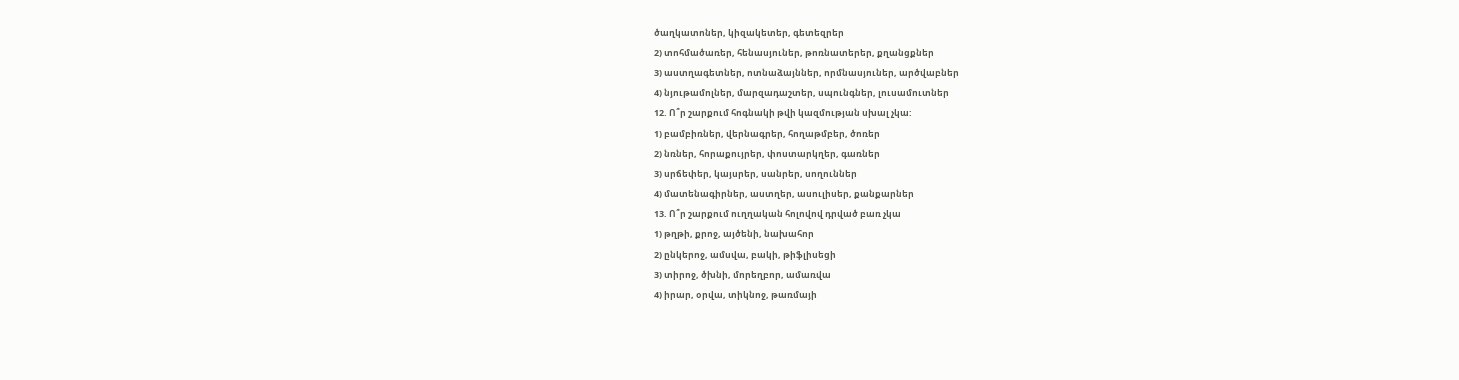ծաղկատոներ, կիզակետեր, գետեզրեր
2) տոհմածառեր, հենասյուներ, թոռնատերեր, քղանցքներ
3) աստղագետներ, ոտնաձայններ, որմնասյուներ, արծվաբներ
4) նյութամոլներ, մարզադաշտեր, սպունգներ, լուսամուտներ
12. Ո՞ր շարքում հոգնակի թվի կազմության սխալ չկա:
1) բամբիռներ, վերնագրեր, հողաթմբեր, ծոռեր
2) նռներ, հորաքույրեր, փոստարկղեր, գառներ
3) սրճեփեր, կայսրեր, սանրեր, սողուններ
4) մատենագիրներ, աստղեր, ասուլիսեր, քանքարներ
13. Ո՞ր շարքում ուղղական հոլովով դրված բառ չկա
1) թղթի, քրոջ, այծենի, նախահոր
2) ընկերոջ, ամսվա, բակի, թիֆլիսեցի
3) տիրոջ, ծխնի, մորեղբոր, ամառվա
4) իրար, օրվա, տիկնոջ, թառմայի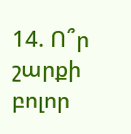14. Ո՞ր շարքի բոլոր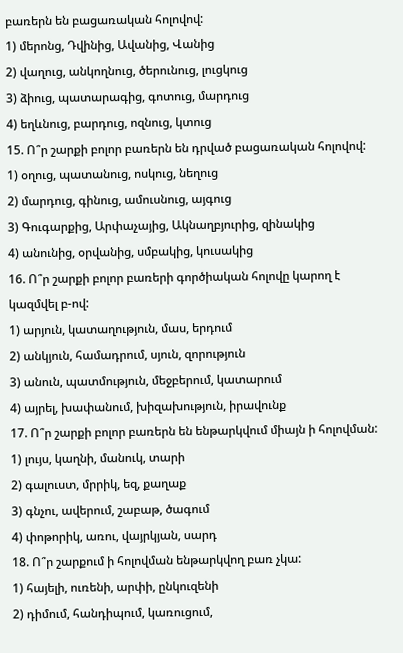բառերն են բացառական հոլովով:
1) մերոնց, Դվինից, Ավանից, Վանից
2) վաղուց, անկողնուց, ծերունուց, լուցկուց
3) ձիուց, պատարագից, գոտուց, մարդուց
4) եղևնուց, բարդուց, ոզնուց, կտուց
15. Ո՞ր շարքի բոլոր բառերն են դրված բացառական հոլովով:
1) օղուց, պատանուց, ոսկուց, նեղուց
2) մարդուց, գինուց, ամուսնուց, այգուց
3) Գուգարքից, Արփաչայից, Ակնաղբյուրից, զինակից
4) անունից, օրվանից, սմբակից, կուսակից
16. Ո՞ր շարքի բոլոր բառերի գործիական հոլովը կարող է կազմվել բ-ով:
1) արյուն, կատաղություն, մաս, երդում
2) անկյուն, համադրում, սյուն, զորություն
3) անուն, պատմություն, մեջբերում, կատարում
4) այրել, խափանում, խիզախություն, իրավունք
17. Ո՞ր շարքի բոլոր բառերն են ենթարկվում միայն ի հոլովման:
1) լույս, կաղնի, մանուկ, տարի
2) գալուստ, մրրիկ, եզ, քաղաք
3) գնչու, ավերում, շաբաթ, ծագում
4) փոթորիկ, առու, վայրկյան, սարդ
18. Ո՞ր շարքում ի հոլովման ենթարկվող բառ չկա:
1) հայելի, ուռենի, արփի, ընկուզենի
2) դիմում, հանդիպում, կառուցում,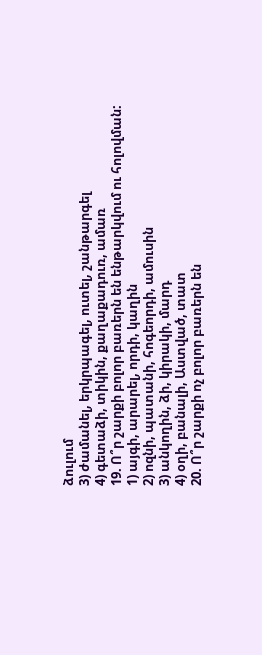ձուլում
3) ժամանել, երկրպագել, ուտել, շանթարգել
4) գետաձի, տիկին, քաղաքադուռ, ամառ
19. Ո՞ր շարքի բոլոր բառերն են ենթարկվում ու հոլովման:
1) այգի, արարել, որդի, կաղին
2) ոզնի, պատանի, հոգեորդի, ամուսին
3) անկողին, ձի, կիրակի, մարդ
4) օղի, բանալի, Աստված, տատ
20. Ո՞ր շարքի ոչ բոլոր բառերն են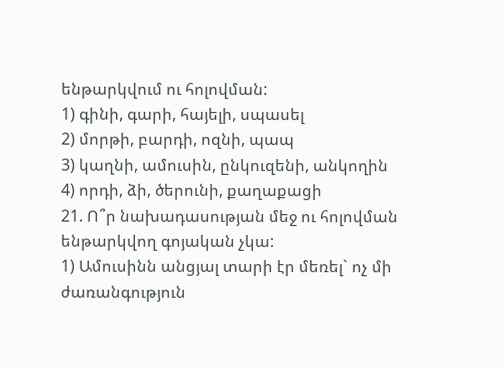ենթարկվում ու հոլովման:
1) գինի, գարի, հայելի, սպասել
2) մորթի, բարդի, ոզնի, պապ
3) կաղնի, ամուսին, ընկուզենի, անկողին
4) որդի, ձի, ծերունի, քաղաքացի
21. Ո՞ր նախադասության մեջ ու հոլովման ենթարկվող գոյական չկա:
1) Ամուսինն անցյալ տարի էր մեռել` ոչ մի ժառանգություն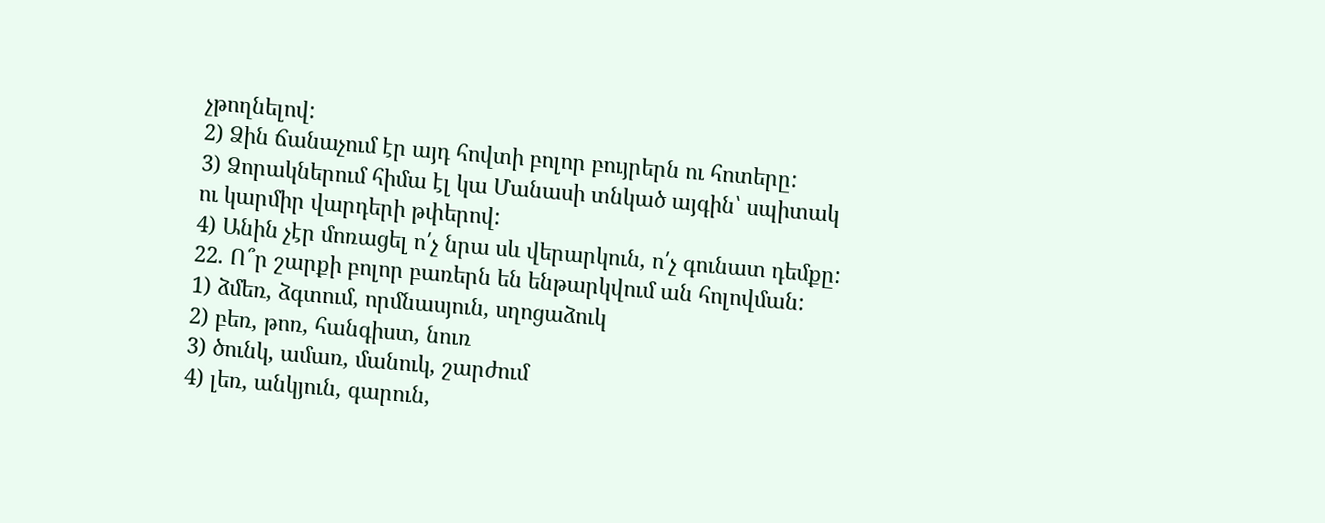չթողնելով:
2) Ձին ճանաչում էր այդ հովտի բոլոր բույրերն ու հոտերը:
3) Ձորակներում հիմա էլ կա Մանասի տնկած այգին՝ սպիտակ ու կարմիր վարդերի թփերով:
4) Անին չէր մոռացել ո՛չ նրա սև վերարկուն, ո՛չ գունատ դեմքը:
22. Ո՞ր շարքի բոլոր բառերն են ենթարկվում ան հոլովման:
1) ձմեռ, ձգտում, որմնասյուն, սղոցաձուկ
2) բեռ, թոռ, հանգիստ, նուռ
3) ծունկ, ամառ, մանուկ, շարժում
4) լեռ, անկյուն, գարուն,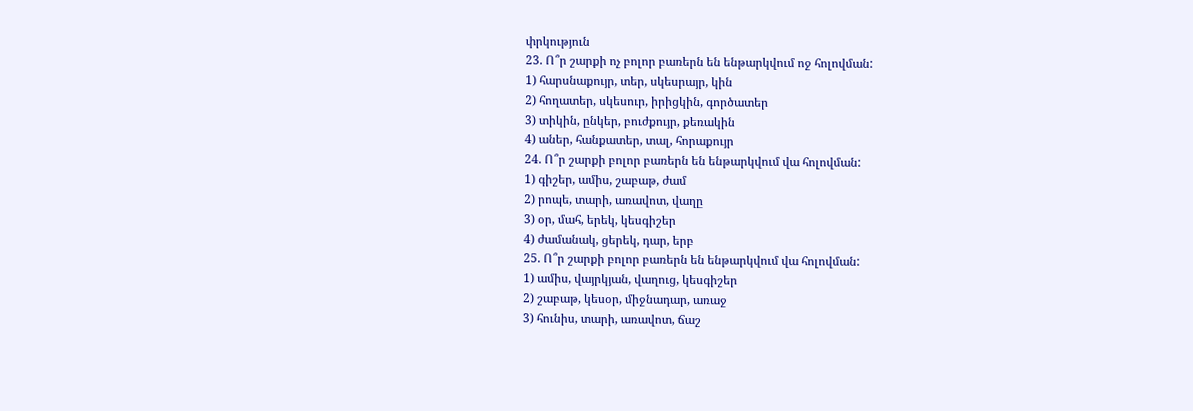փրկություն
23. Ո՞ր շարքի ոչ բոլոր բառերն են ենթարկվում ոջ հոլովման:
1) հարսնաքույր, տեր, սկեսրայր, կին
2) հողատեր, սկեսուր, իրիցկին, գործատեր
3) տիկին, ընկեր, բուժքույր, քեռակին
4) աներ, հանքատեր, տալ, հորաքույր
24. Ո՞ր շարքի բոլոր բառերն են ենթարկվում վա հոլովման:
1) գիշեր, ամիս, շաբաթ, ժամ
2) րոպե, տարի, առավոտ, վաղը
3) օր, մահ, երեկ, կեսգիշեր
4) ժամանակ, ցերեկ, դար, երբ
25. Ո՞ր շարքի բոլոր բառերն են ենթարկվում վա հոլովման:
1) ամիս, վայրկյան, վաղուց, կեսգիշեր
2) շաբաթ, կեսօր, միջնադար, առաջ
3) հունիս, տարի, առավոտ, ճաշ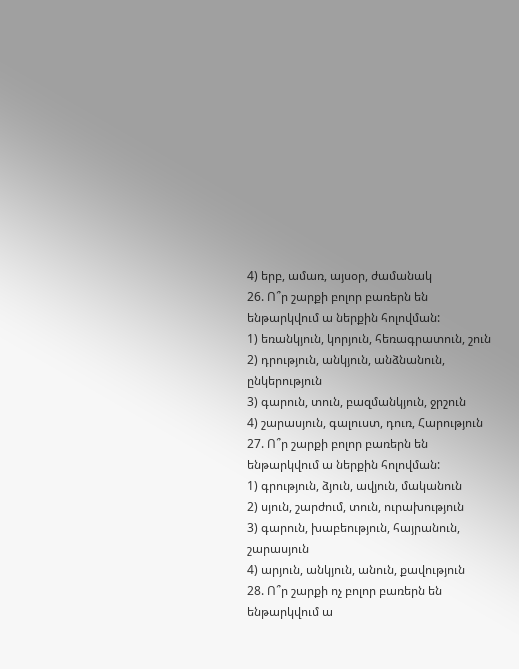4) երբ, ամառ, այսօր, ժամանակ
26. Ո՞ր շարքի բոլոր բառերն են ենթարկվում ա ներքին հոլովման:
1) եռանկյուն, կորյուն, հեռագրատուն, շուն
2) դրություն, անկյուն, անձնանուն, ընկերություն
3) գարուն, տուն, բազմանկյուն, ջրշուն
4) շարասյուն, գալուստ, դուռ, Հարություն
27. Ո՞ր շարքի բոլոր բառերն են ենթարկվում ա ներքին հոլովման:
1) գրություն, ձյուն, ավյուն, մականուն
2) սյուն, շարժում, տուն, ուրախություն
3) գարուն, խաբեություն, հայրանուն, շարասյուն
4) արյուն, անկյուն, անուն, քավություն
28. Ո՞ր շարքի ոչ բոլոր բառերն են ենթարկվում ա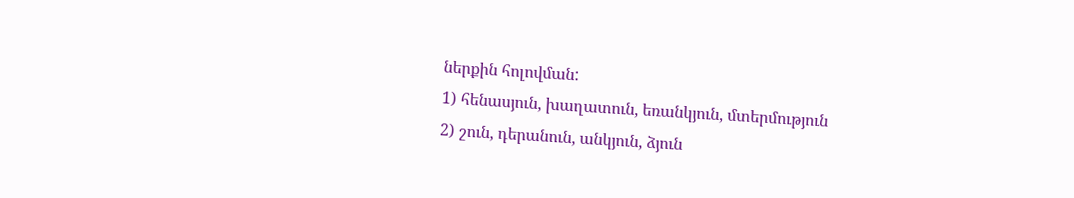ներքին հոլովման:
1) հենասյուն, խաղատուն, եռանկյուն, մտերմություն
2) շուն, դերանուն, անկյուն, ձյուն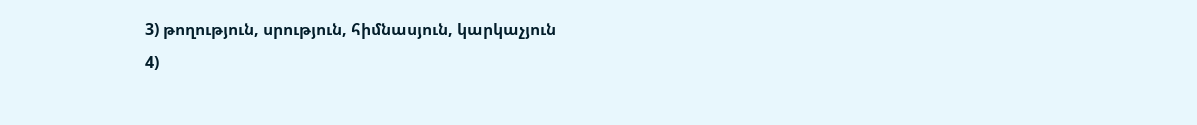3) թողություն, սրություն, հիմնասյուն, կարկաչյուն
4)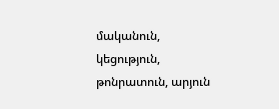մականուն, կեցություն, թոնրատուն, արյուն